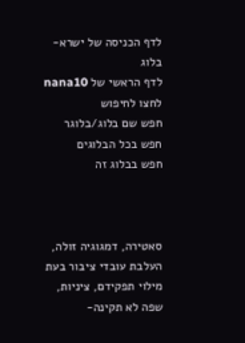לדף הכניסה של ישרא-בלוג
לדף הראשי של nana10
לחצו לחיפוש
חפש שם בלוג/בלוגר
חפש בכל הבלוגים
חפש בבלוג זה



סאטירה, דמגוגיה זולה, העלבת עובדי ציבור בעת מילוי תפקידם, ציניות, שפה לא תקינה-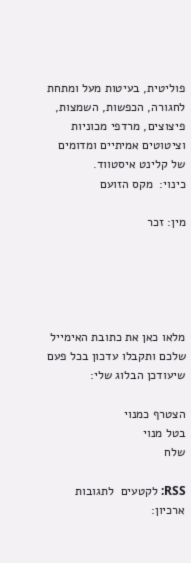פוליטית, בעיטות מעל ומתחת לחגורה, הכפשות, השמצות, פיצוצים, מרדפי מכוניות וציטוטים אמיתיים ומדומים של קלינט איסטווד.
כינוי:  מקס הזועם

מין: זכר





מלאו כאן את כתובת האימייל
שלכם ותקבלו עדכון בכל פעם שיעודכן הבלוג שלי:

הצטרף כמנוי
בטל מנוי
שלח

RSS: לקטעים  לתגובות
ארכיון: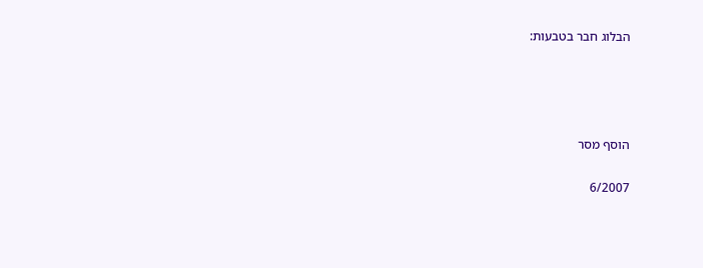הבלוג חבר בטבעות:




הוסף מסר

6/2007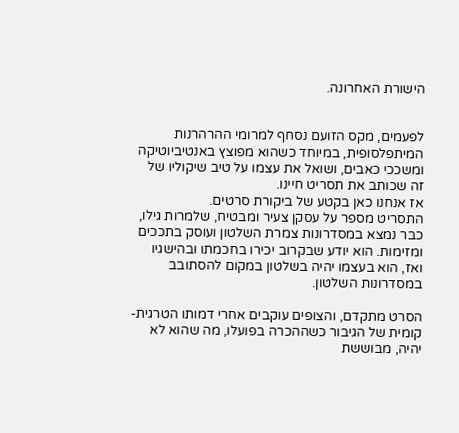הישורת האחרונה.


לפעמים, מקס הזועם נסחף למרומי ההרהרנות המיתפלסופית, במיוחד כשהוא מפוצץ באנטיביוטיקה ומשככי כאבים, ושואל את עצמו על טיב שיקוליו של זה שכותב את תסריט חיינו.
אז אנחנו כאן בקטע של ביקורת סרטים.
התסריט מספר על עסקן צעיר ומבטיח, שלמרות גילו, כבר נמצא במסדרונות צמרת השלטון ועוסק בתככים ומזימות. הוא יודע שבקרוב יכירו בחכמתו ובהישגיו ואז, הוא בעצמו יהיה בשלטון במקום להסתובב במסדרונות השלטון.

הסרט מתקדם, והצופים עוקבים אחרי דמותו הטרגית-קומית של הגיבור כשההכרה בפועלו, מה שהוא לא יהיה, מבוששת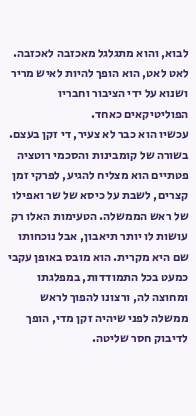לבוא, והוא מתגלגל מאכזבה לאכזבה. לאט לאט, הוא הופך להיות לאיש מריר ושנוא על ידי הציבור וחבריו הפוליטיקאים כאחד.
עכשיו הוא כבר לא צעיר, די זקן בעצם. בשורה של קומבינות והסכמי רוטציה פטתיים הוא מצליח להגיע, לפרקי זמן קצרים, לשבת על כיסא של שר ואפילו של ראש הממשלה. הטעימות האלו רק עושות לו יותר תיאבון, אבל נוכחותו שם היא מקרית. הוא מובס באופן עקבי כמעט בכל התמודדות, במפלגתו ומחוצה לה, ורצונו להפוך לראש ממשלה לפני שיהיה זקן מדי, הופך לדיבוק חסר שליטה.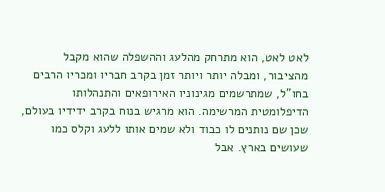לאט לאט, הוא מתרחק מהלעג וההשפלה שהוא מקבל מהציבור, ומבלה יותר ויותר זמן בקרב חבריו ומכריו הרבים בחו"ל, שמתרשמים מגינוניו האירופאים והתנהלותו הדיפלומטית המרשימה. הוא מרגיש בנוח בקרב ידידיו בעולם, שכן שם נותנים לו כבוד ולא שמים אותו ללעג וקלס כמו שעושים בארץ. אבל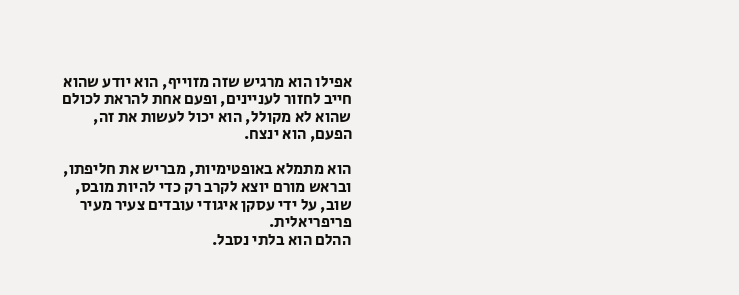אפילו הוא מרגיש שזה מזוייף, הוא יודע שהוא חייב לחזור לעניינים, ופעם אחת להראת לכולם שהוא לא מקולל, הוא יכול לעשות את זה, הפעם, הוא ינצח.

הוא מתמלא באופטימיות, מבריש את חליפתו, ובראש מורם יוצא לקרב רק כדי להיות מובס, שוב, על ידי עסקן איגודי עובדים צעיר מעיר פריפריאלית.
ההלם הוא בלתי נסבל.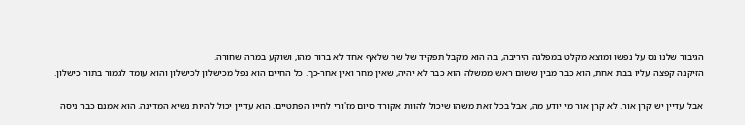הגיבור שלנו נס על נפשו ומוצא מקלט במפלגה היריבה, בה הוא מקבל תפקיד של שר שלאף אחד לא ברור מהו, ושוקע במרה שחורה.
הזיקנה קפצה עליו בבת אחת, הוא כבר מבין ששום ראש ממשלה הוא כבר לא יהיה, שאין מחר ואין אחר-כך. כל החיים הוא נפל מכישלון לכישלון והוא עומד לגמור בתור כישלון.

אבל עדיין יש קרן אור. לא קרן אור מי יודע מה, אבל בכל זאת משהו שיכול להוות אקורד סיום מז'ורי לחייו הפתטיים. הוא עדיין יכול להיות נשיא המדינה. הוא אמנם כבר ניסה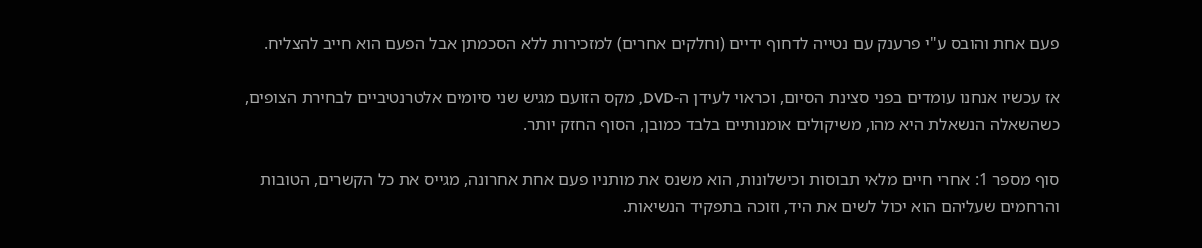פעם אחת והובס ע"י פרענק עם נטייה לדחוף ידיים (וחלקים אחרים) למזכירות ללא הסכמתן אבל הפעם הוא חייב להצליח.

אז עכשיו אנחנו עומדים בפני סצינת הסיום, וכראוי לעידן ה-DVD, מקס הזועם מגיש שני סיומים אלטרנטיביים לבחירת הצופים, כשהשאלה הנשאלת היא מהו, משיקולים אומנותיים בלבד כמובן, הסוף החזק יותר.

סוף מספר 1: אחרי חיים מלאי תבוסות וכישלונות, הוא משנס את מותניו פעם אחת אחרונה, מגייס את כל הקשרים, הטובות והרחמים שעליהם הוא יכול לשים את היד, וזוכה בתפקיד הנשיאות.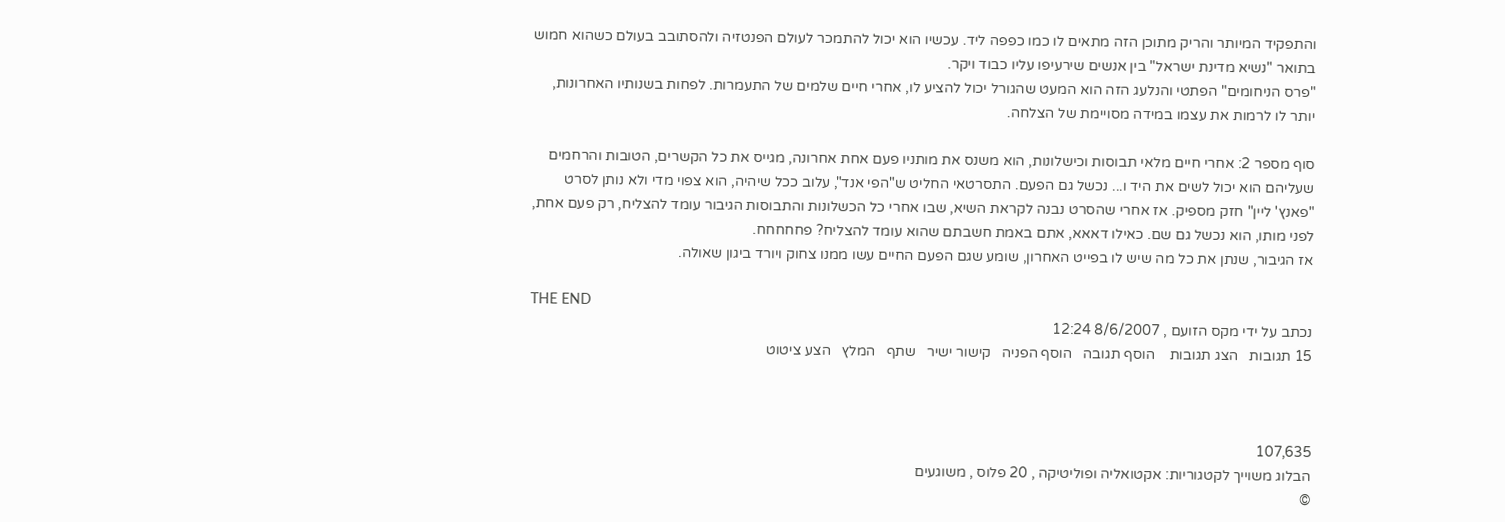והתפקיד המיותר והריק מתוכן הזה מתאים לו כמו כפפה ליד. עכשיו הוא יכול להתמכר לעולם הפנטזיה ולהסתובב בעולם כשהוא חמוש בתואר "נשיא מדינת ישראל" בין אנשים שירעיפו עליו כבוד ויקר.
"פרס הניחומים" הפתטי והנלעג הזה הוא המעט שהגורל יכול להציע לו, אחרי חיים שלמים של התעמרות. לפחות בשנותיו האחרונות, יותר לו לרמות את עצמו במידה מסויימת של הצלחה.

סוף מספר 2: אחרי חיים מלאי תבוסות וכישלונות, הוא משנס את מותניו פעם אחת אחרונה, מגייס את כל הקשרים, הטובות והרחמים שעליהם הוא יכול לשים את היד ו... נכשל גם הפעם. התסרטאי החליט ש"הפי אנד", עלוב ככל שיהיה, הוא צפוי מדי ולא נותן לסרט "פאנץ' ליין" חזק מספיק. אז אחרי שהסרט נבנה לקראת השיא, שבו אחרי כל הכשלונות והתבוסות הגיבור עומד להצליח, רק פעם אחת, לפני מותו, הוא נכשל גם שם. כאילו דאאא, אתם באמת חשבתם שהוא עומד להצליח? פחחחחח.
אז הגיבור, שנתן את כל מה שיש לו בפייט האחרון, שומע שגם הפעם החיים עשו ממנו צחוק ויורד ביגון שאולה.

THE END
נכתב על ידי מקס הזועם , 8/6/2007 12:24
15 תגובות   הצג תגובות    הוסף תגובה   הוסף הפניה   קישור ישיר   שתף   המלץ   הצע ציטוט



107,635
הבלוג משוייך לקטגוריות: אקטואליה ופוליטיקה , 20 פלוס , משוגעים
©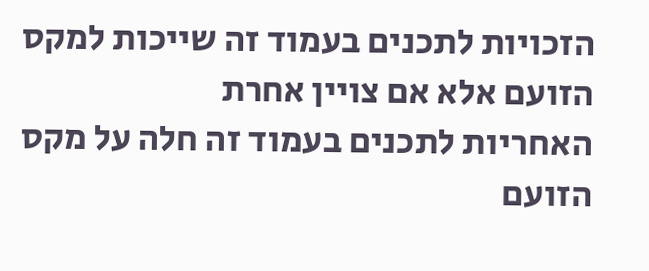הזכויות לתכנים בעמוד זה שייכות למקס הזועם אלא אם צויין אחרת
האחריות לתכנים בעמוד זה חלה על מקס הזועם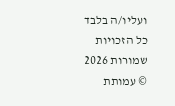ועליו/ה בלבד
כל הזכויות שמורות 2026 © עמותת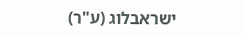ישראבלוג (ע"ר)